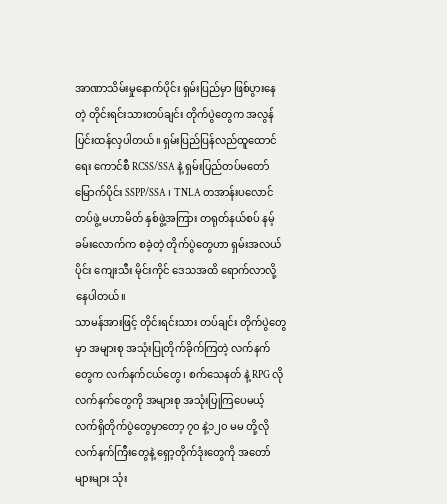အာဏာသိမ်းမှုနောက်ပိုင်း ရှမ်းပြည်မှာ ဖြစ်ပွားနေတဲ့ တိုင်းရင်းသားတပ်ချင်း တိုက်ပွဲတွေက အလွန်ပြင်းထန်လှပါတယ်။ ရှမ်းပြည်ပြန်လည်ထူထောင်ရေး ကောင်စီ RCSS/SSA နဲ့ ရှမ်းပြည်တပ်မတော်မြောက်ပိုင်း SSPP/SSA ၊ TNLA တအာန်းပလောင်တပ်ဖွဲ့ မဟာမိတ် နှစ်ဖွဲ့အကြား တရုတ်နယ်စပ် နမ့်ခမ်းလောက်က စခဲ့တဲ့ တိုက်ပွဲတွေဟာ ရှမ်းအလယ်ပိုင်း ကျေးသီး မိုင်းကိုင် ဒေသအထိ ရောက်လာလို့ နေပါတယ်။
သာမန်အားဖြင့် တိုင်းရင်းသား တပ်ချင်း တိုက်ပွဲတွေမှာ အများစု အသုံးပြုတိုက်ခိုက်ကြတဲ့ လက်နက်တွေက လက်နက်ငယ်တွေ ၊ စက်သေနတ် နဲ့ RPG လို လက်နက်တွေကို အများစု အသုံးပြုကြပေမယ့် လက်ရှိတိုက်ပွဲတွေမှာတော့ ၇၀ နဲ့၁၂၀ မမ တို့လို လက်နက်ကြီးတွေနဲ့ ရှော့တိုက်ဒုံးတွေကို အတော်များများ သုံး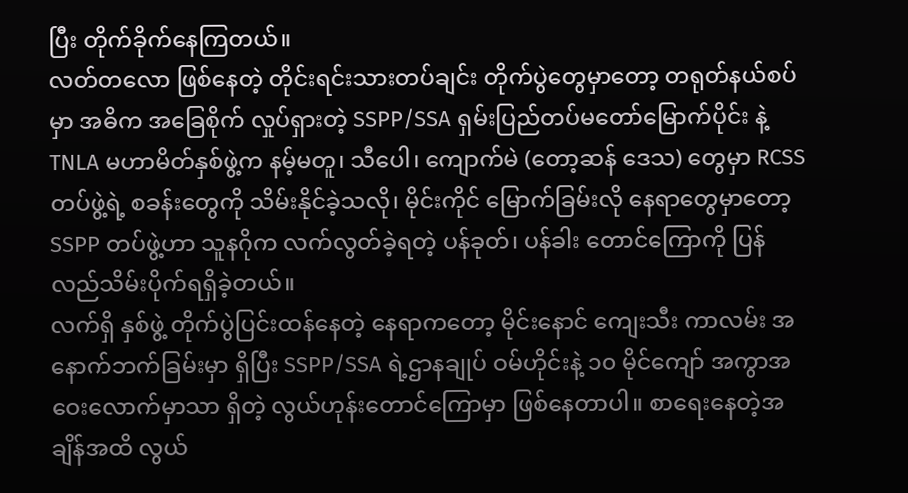ပြီး တိုက်ခိုက်နေကြတယ်။
လတ်တလော ဖြစ်နေတဲ့ တိုင်းရင်းသားတပ်ချင်း တိုက်ပွဲတွေမှာတော့ တရုတ်နယ်စပ်မှာ အဓိက အခြေစိုက် လှုပ်ရှားတဲ့ SSPP/SSA ရှမ်းပြည်တပ်မတော်မြောက်ပိုင်း နဲ့ TNLA မဟာမိတ်နှစ်ဖွဲ့က နမ့်မတူ၊ သီပေါ၊ ကျောက်မဲ (တော့ဆန် ဒေသ) တွေမှာ RCSS တပ်ဖွဲ့ရဲ့ စခန်းတွေကို သိမ်းနိုင်ခဲ့သလို၊ မိုင်းကိုင် မြောက်ခြမ်းလို နေရာတွေမှာတော့ SSPP တပ်ဖွဲ့ဟာ သူနဂိုက လက်လွတ်ခဲ့ရတဲ့ ပန်ခုတ်၊ ပန်ခါး တောင်ကြောကို ပြန်လည်သိမ်းပိုက်ရရှိခဲ့တယ်။
လက်ရှိ နှစ်ဖွဲ့ တိုက်ပွဲပြင်းထန်နေတဲ့ နေရာကတော့ မိုင်းနောင် ကျေးသီး ကာလမ်း အနောက်ဘက်ခြမ်းမှာ ရှိပြီး SSPP/SSA ရဲ့ဌာနချုပ် ဝမ်ဟိုင်းနဲ့ ၁၀ မိုင်ကျော် အကွာအဝေးလောက်မှာသာ ရှိတဲ့ လွယ်ဟုန်းတောင်ကြောမှာ ဖြစ်နေတာပါ။ စာရေးနေတဲ့အချိန်အထိ လွယ်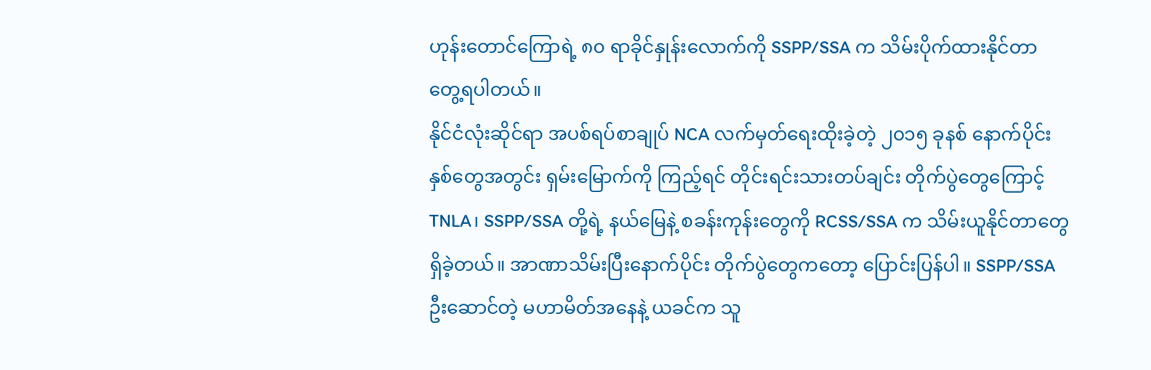ဟုန်းတောင်ကြောရဲ့ ၈၀ ရာခိုင်နှုန်းလောက်ကို SSPP/SSA က သိမ်းပိုက်ထားနိုင်တာ တွေ့ရပါတယ်။
နိုင်ငံလုံးဆိုင်ရာ အပစ်ရပ်စာချုပ် NCA လက်မှတ်ရေးထိုးခဲ့တဲ့ ၂၀၁၅ ခုနစ် နောက်ပိုင်း နှစ်တွေအတွင်း ရှမ်းမြောက်ကို ကြည့်ရင် တိုင်းရင်းသားတပ်ချင်း တိုက်ပွဲတွေကြောင့် TNLA၊ SSPP/SSA တို့ရဲ့ နယ်မြေနဲ့ စခန်းကုန်းတွေကို RCSS/SSA က သိမ်းယူနိုင်တာတွေ ရှိခဲ့တယ်။ အာဏာသိမ်းပြီးနောက်ပိုင်း တိုက်ပွဲတွေကတော့ ပြောင်းပြန်ပါ။ SSPP/SSA ဦးဆောင်တဲ့ မဟာမိတ်အနေနဲ့ ယခင်က သူ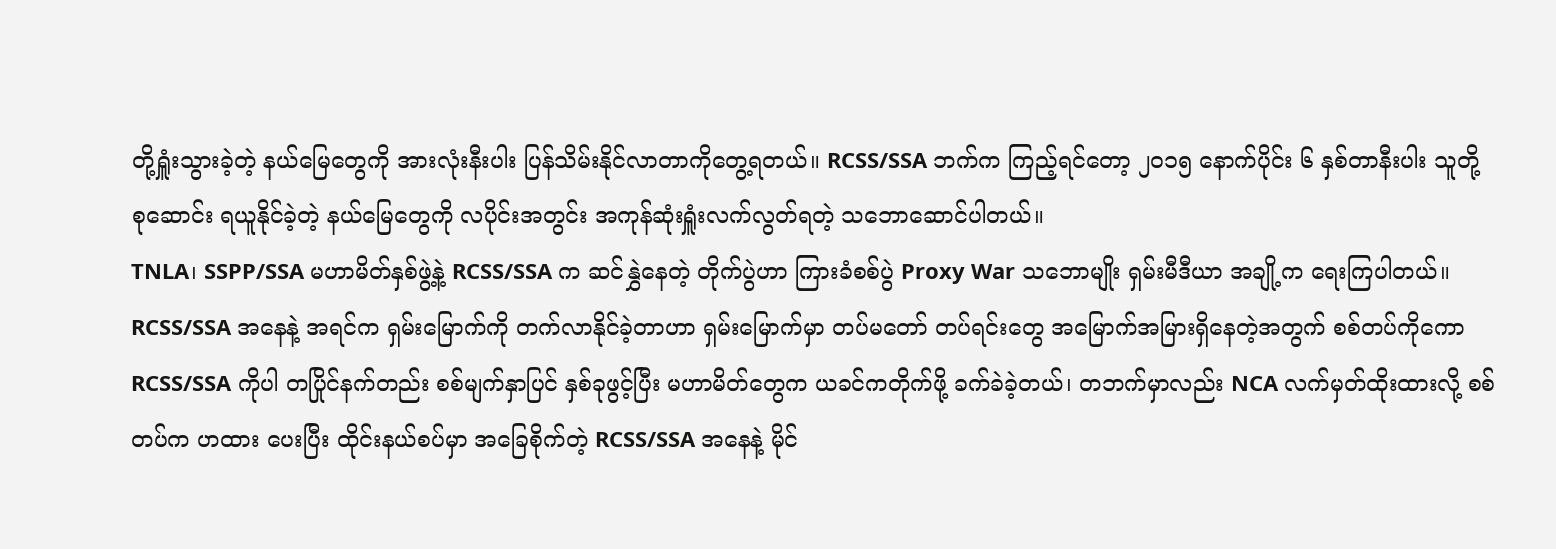တို့ရှူံးသွားခဲ့တဲ့ နယ်မြေတွေကို အားလုံးနီးပါး ပြန်သိမ်းနိုင်လာတာကိုတွေ့ရတယ်။ RCSS/SSA ဘက်က ကြည့်ရင်တော့ ၂၀၁၅ နောက်ပိုင်း ၆ နှစ်တာနီးပါး သူတို့ စုဆောင်း ရယူနိုင်ခဲ့တဲ့ နယ်မြေတွေကို လပိုင်းအတွင်း အကုန်ဆုံးရှူံးလက်လွတ်ရတဲ့ သဘောဆောင်ပါတယ်။
TNLA၊ SSPP/SSA မဟာမိတ်နှစ်ဖွဲ့နဲ့ RCSS/SSA က ဆင်နွှဲနေတဲ့ တိုက်ပွဲဟာ ကြားခံစစ်ပွဲ Proxy War သဘောမျိုး ရှမ်းမီဒီယာ အချို့က ရေးကြပါတယ်။ RCSS/SSA အနေနဲ့ အရင်က ရှမ်းမြောက်ကို တက်လာနိုင်ခဲ့တာဟာ ရှမ်းမြောက်မှာ တပ်မတော် တပ်ရင်းတွေ အမြောက်အမြားရှိနေတဲ့အတွက် စစ်တပ်ကိုကော RCSS/SSA ကိုပါ တပြိုင်နက်တည်း စစ်မျက်နှာပြင် နှစ်ခုဖွင့်ပြီး မဟာမိတ်တွေက ယခင်ကတိုက်ဖို့ ခက်ခဲခဲ့တယ်၊ တဘက်မှာလည်း NCA လက်မှတ်ထိုးထားလို့ စစ်တပ်က ဟထား ပေးပြီး ထိုင်းနယ်စပ်မှာ အခြေစိုက်တဲ့ RCSS/SSA အနေနဲ့ မိုင်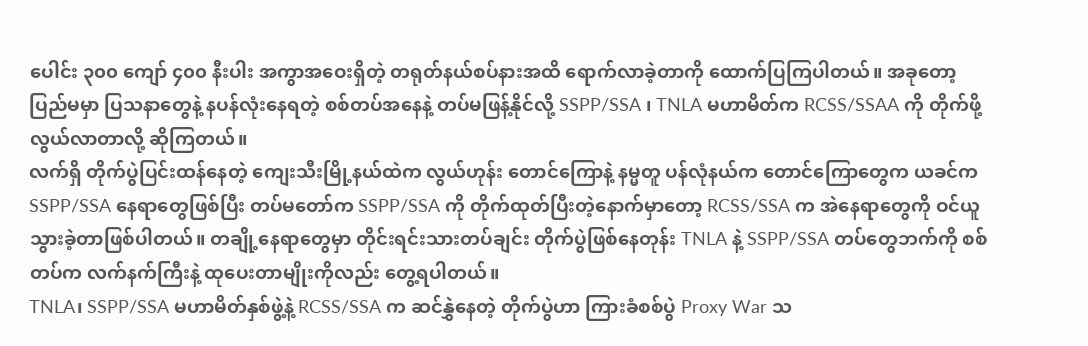ပေါင်း ၃၀၀ ကျော် ၄၀၀ နီးပါး အကွာအဝေးရှိတဲ့ တရုတ်နယ်စပ်နားအထိ ရောက်လာခဲ့တာကို ထောက်ပြကြပါတယ်။ အခုတော့ ပြည်မမှာ ပြသနာတွေနဲ့ နပန်လုံးနေရတဲ့ စစ်တပ်အနေနဲ့ တပ်မဖြန့်နိုင်လို့ SSPP/SSA ၊ TNLA မဟာမိတ်က RCSS/SSAA ကို တိုက်ဖို့လွယ်လာတာလို့ ဆိုကြတယ်။
လက်ရှိ တိုက်ပွဲပြင်းထန်နေတဲ့ ကျေးသီးမြို့နယ်ထဲက လွယ်ဟုန်း တောင်ကြောနဲ့ နမ္မတူ ပန်လုံနယ်က တောင်ကြောတွေက ယခင်က SSPP/SSA နေရာတွေဖြစ်ပြီး တပ်မတော်က SSPP/SSA ကို တိုက်ထုတ်ပြီးတဲ့နောက်မှာတော့ RCSS/SSA က အဲနေရာတွေကို ဝင်ယူသွားခဲ့တာဖြစ်ပါတယ်။ တချို့နေရာတွေမှာ တိုင်းရင်းသားတပ်ချင်း တိုက်ပွဲဖြစ်နေတုန်း TNLA နဲ့ SSPP/SSA တပ်တွေဘက်ကို စစ်တပ်က လက်နက်ကြီးနဲ့ ထုပေးတာမျိုးကိုလည်း တွေ့ရပါတယ်။
TNLA၊ SSPP/SSA မဟာမိတ်နှစ်ဖွဲ့နဲ့ RCSS/SSA က ဆင်နွှဲနေတဲ့ တိုက်ပွဲဟာ ကြားခံစစ်ပွဲ Proxy War သ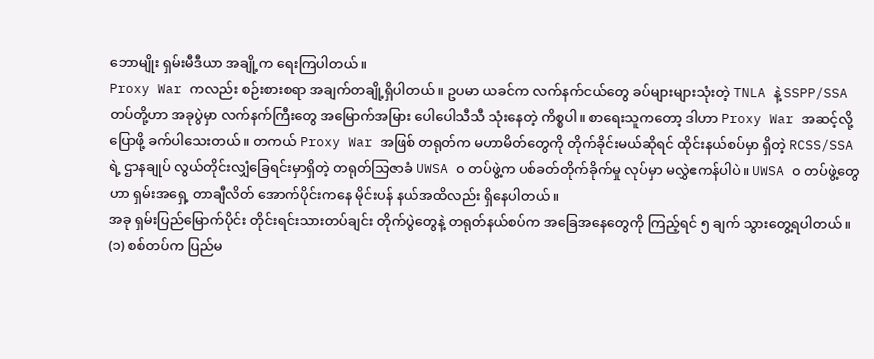ဘောမျိုး ရှမ်းမီဒီယာ အချို့က ရေးကြပါတယ်။
Proxy War ကလည်း စဉ်းစားစရာ အချက်တချို့ရှိပါတယ်။ ဥပမာ ယခင်က လက်နက်ငယ်တွေ ခပ်များများသုံးတဲ့ TNLA နဲ့ SSPP/SSA တပ်တို့ဟာ အခုပွဲမှာ လက်နက်ကြီးတွေ အမြောက်အမြား ပေါပေါသီသီ သုံးနေတဲ့ ကိစ္စပါ။ စာရေးသူကတော့ ဒါဟာ Proxy War အဆင့်လို့ ပြောဖို့ ခက်ပါသေးတယ်။ တကယ် Proxy War အဖြစ် တရုတ်က မဟာမိတ်တွေကို တိုက်ခိုင်းမယ်ဆိုရင် ထိုင်းနယ်စပ်မှာ ရှိတဲ့ RCSS/SSA ရဲ့ ဌာနချုပ် လွယ်တိုင်းလျှံခြေရင်းမှာရှိတဲ့ တရုတ်သြဇာခံ UWSA ၀ တပ်ဖွဲ့က ပစ်ခတ်တိုက်ခိုက်မှု လုပ်မှာ မလွှဲဧကန်ပါပဲ။ UWSA ၀ တပ်ဖွဲ့တွေဟာ ရှမ်းအရှေ့ တာချီလိတ် အောက်ပိုင်းကနေ မိုင်းပန် နယ်အထိလည်း ရှိနေပါတယ်။
အခု ရှမ်းပြည်မြောက်ပိုင်း တိုင်းရင်းသားတပ်ချင်း တိုက်ပွဲတွေနဲ့ တရုတ်နယ်စပ်က အခြေအနေတွေကို ကြည့်ရင် ၅ ချက် သွားတွေ့ရပါတယ်။
(၁) စစ်တပ်က ပြည်မ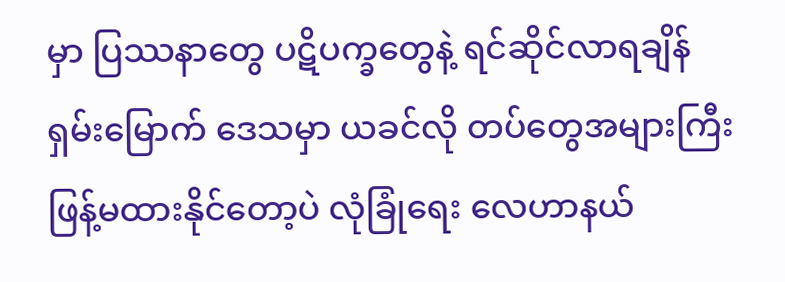မှာ ပြဿနာတွေ ပဋိပက္ခတွေနဲ့ ရင်ဆိုင်လာရချိန် ရှမ်းမြောက် ဒေသမှာ ယခင်လို တပ်တွေအများကြီး ဖြန့်မထားနိုင်တော့ပဲ လုံခြုံရေး လေဟာနယ်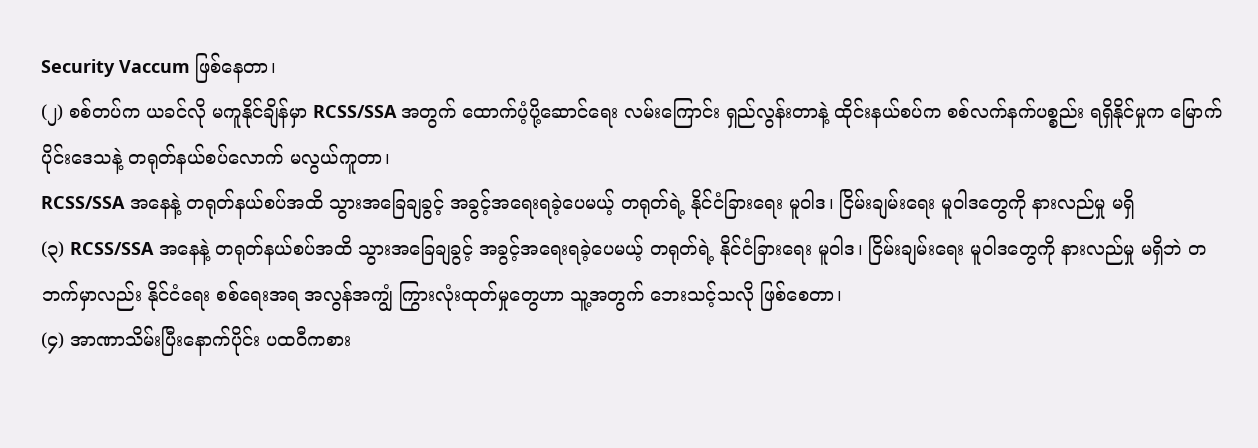Security Vaccum ဖြစ်နေတာ၊
(၂) စစ်တပ်က ယခင်လို မကူနိုင်ချိန်မှာ RCSS/SSA အတွက် ထောက်ပံ့ပို့ဆောင်ရေး လမ်းကြောင်း ရှည်လွန်းတာနဲ့ ထိုင်းနယ်စပ်က စစ်လက်နက်ပစ္စည်း ရရှိနိုင်မှုက မြောက်ပိုင်းဒေသနဲ့ တရုတ်နယ်စပ်လောက် မလွယ်ကူတာ၊
RCSS/SSA အနေနဲ့ တရုတ်နယ်စပ်အထိ သွားအခြေချခွင့် အခွင့်အရေးရခဲ့ပေမယ့် တရုတ်ရဲ့ နိုင်ငံခြားရေး မူဝါဒ၊ ငြိမ်းချမ်းရေး မူဝါဒတွေကို နားလည်မှု မရှိ
(၃) RCSS/SSA အနေနဲ့ တရုတ်နယ်စပ်အထိ သွားအခြေချခွင့် အခွင့်အရေးရခဲ့ပေမယ့် တရုတ်ရဲ့ နိုင်ငံခြားရေး မူဝါဒ၊ ငြိမ်းချမ်းရေး မူဝါဒတွေကို နားလည်မှု မရှိဘဲ တဘက်မှာလည်း နိုင်ငံရေး စစ်ရေးအရ အလွန်အကျွံ ကြွားလုံးထုတ်မှုတွေဟာ သူ့အတွက် ဘေးသင့်သလို ဖြစ်စေတာ၊
(၄) အာဏာသိမ်းပြီးနောက်ပိုင်း ပထဝီကစား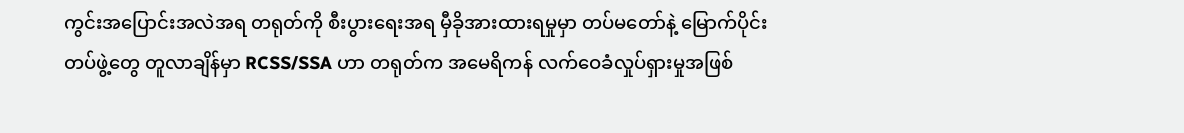ကွင်းအပြောင်းအလဲအရ တရုတ်ကို စီးပွားရေးအရ မှီခိုအားထားရမှုမှာ တပ်မတော်နဲ့ မြောက်ပိုင်းတပ်ဖွဲ့တွေ တူလာချိန်မှာ RCSS/SSA ဟာ တရုတ်က အမေရိကန် လက်ဝေခံလှုပ်ရှားမှုအဖြစ်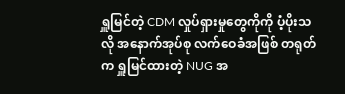ရှူမြင်တဲ့ CDM လှုပ်ရှားမှုတွေကိုကို ပံ့ပိုးသလို အနောက်အုပ်စု လက်ဝေခံအဖြစ် တရုတ်က ရှူမြင်ထားတဲ့ NUG အ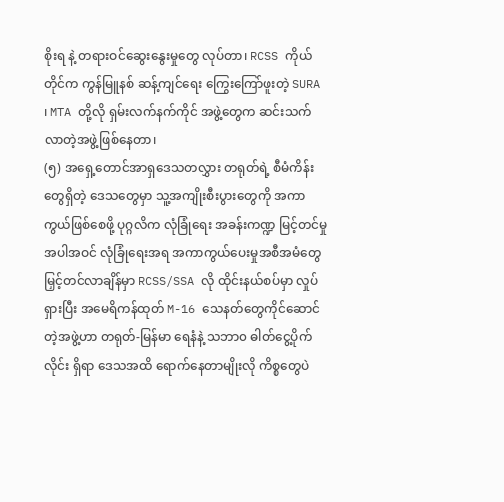စိုးရ နဲ့ တရားဝင်ဆွေးနွေးမှုတွေ လုပ်တာ၊ RCSS ကိုယ်တိုင်က ကွန်မြူနစ် ဆန့်ကျင်ရေး ကြွေးကြော်ဖူးတဲ့ SURA ၊ MTA တို့လို ရှမ်းလက်နက်ကိုင် အဖွဲ့တွေက ဆင်းသက်လာတဲ့အဖွဲ့ဖြစ်နေတာ၊
(၅) အရှေ့တောင်အာရှဒေသတလွှား တရုတ်ရဲ့ စီမံကိန်းတွေရှိတဲ့ ဒေသတွေမှာ သူ့အကျိုးစီးပွားတွေကို အကာကွယ်ဖြစ်စေဖို့ ပုဂ္ဂလိက လုံခြုံရေး အခန်းကဏ္ဍ မြင့်တင်မှုအပါအဝင် လုံခြုံရေးအရ အကာကွယ်ပေးမှုအစီအမံတွေ မြှင့်တင်လာချိန်မှာ RCSS/SSA လို ထိုင်းနယ်စပ်မှာ လှုပ်ရှားပြီး အမေရိကန်ထုတ် M-16 သေနတ်တွေကိုင်ဆောင်တဲ့အဖွဲ့ဟာ တရုတ်-မြန်မာ ရေနံနဲ့ သဘာ၀ ဓါတ်ငွေ့ပိုက်လိုင်း ရှိရာ ဒေသအထိ ရောက်နေတာမျိုးလို ကိစ္စတွေပဲ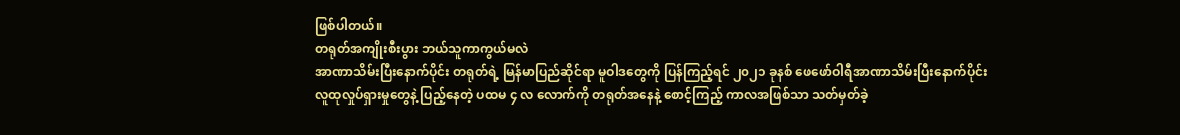ဖြစ်ပါတယ်။
တရုတ်အကျိုးစီးပွား ဘယ်သူကာကွယ်မလဲ
အာဏာသိမ်းပြီးနောက်ပိုင်း တရုတ်ရဲ့ မြန်မာပြည်ဆိုင်ရာ မူဝါဒတွေကို ပြန်ကြည့်ရင် ၂၀၂၁ ခုနစ် ဖေဖော်ဝါရီအာဏာသိမ်းပြီးနောက်ပိုင်း လူထုလှုပ်ရှားမှုတွေနဲ့ ပြည့်နေတဲ့ ပထမ ၄ လ လောက်ကို တရုတ်အနေနဲ့ စောင့်ကြည့် ကာလအဖြစ်သာ သတ်မှတ်ခဲ့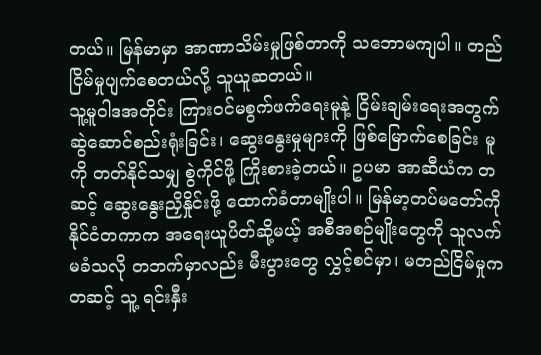တယ်။ မြန်မာမှာ အာဏာသိမ်းမှုဖြစ်တာကို သဘောမကျပါ။ တည်ငြိမ်မှုပျက်စေတယ်လို့ သူယူဆတယ်။
သူ့မူဝါဒအတိုင်း ကြားဝင်မစွက်ဖက်ရေးမူနဲ့ ငြိမ်းချမ်းရေးအတွက် ဆွဲဆောင်စည်းရုံးခြင်း၊ ဆွေးနွေးမှုများကို ဖြစ်မြောက်စေခြင်း မူကို တတ်နိုင်သမျှ စွဲကိုင်ဖို့ ကြိုးစားခဲ့တယ်။ ဥပမာ အာဆီယံက တဆင့် ဆွေးနွေးညှိနှိုင်းဖို့ ထောက်ခံတာမျိုးပါ။ မြန်မာ့တပ်မတော်ကို နိုင်ငံတကာက အရေးယူပိတ်ဆို့မယ့် အစီအစဉ်မျိုးတွေကို သူလက်မခံသလို တဘက်မှာလည်း မီးပွားတွေ လွှင့်စင်မှာ၊ မတည်ငြိမ်မှုကတဆင့် သူ့ ရင်းနှီး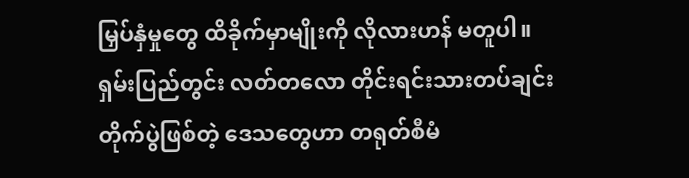မြှပ်နှံမှုတွေ ထိခိုက်မှာမျိုးကို လိုလားဟန် မတူပါ။
ရှမ်းပြည်တွင်း လတ်တလော တိုင်းရင်းသားတပ်ချင်းတိုက်ပွဲဖြစ်တဲ့ ဒေသတွေဟာ တရုတ်စီမံ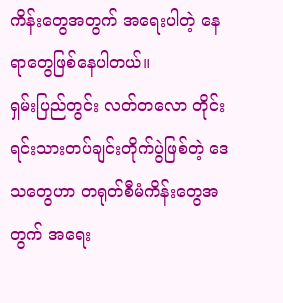ကိန်းတွေအတွက် အရေးပါတဲ့ နေရာတွေဖြစ်နေပါတယ်။
ရှမ်းပြည်တွင်း လတ်တလော တိုင်းရင်းသားတပ်ချင်းတိုက်ပွဲဖြစ်တဲ့ ဒေသတွေဟာ တရုတ်စီမံကိန်းတွေအတွက် အရေး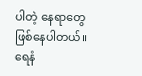ပါတဲ့ နေရာတွေဖြစ်နေပါတယ်။ ရေနံ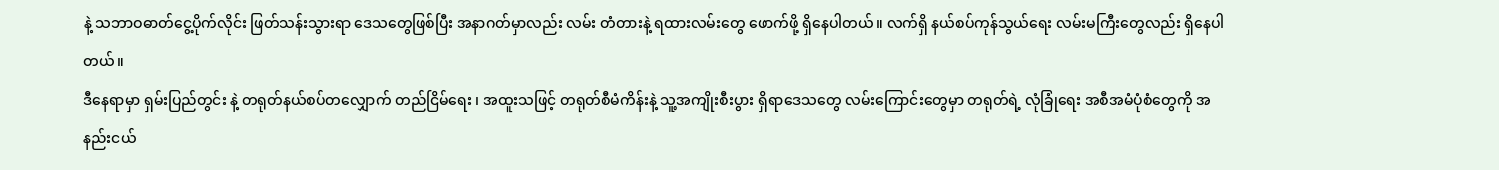နဲ့ သဘာဝဓာတ်ငွေ့ပိုက်လိုင်း ဖြတ်သန်းသွားရာ ဒေသတွေဖြစ်ပြီး အနာဂတ်မှာလည်း လမ်း တံတားနဲ့ ရထားလမ်းတွေ ဖောက်ဖို့ ရှိနေပါတယ်။ လက်ရှိ နယ်စပ်ကုန်သွယ်ရေး လမ်းမကြီးတွေလည်း ရှိနေပါတယ်။
ဒီနေရာမှာ ရှမ်းပြည်တွင်း နဲ့ တရုတ်နယ်စပ်တလျှောက် တည်ငြိမ်ရေး ၊ အထူးသဖြင့် တရုတ်စီမံကိန်းနဲ့ သူ့အကျိုးစီးပွား ရှိရာဒေသတွေ လမ်းကြောင်းတွေမှာ တရုတ်ရဲ့ လုံခြုံရေး အစီအမံပုံစံတွေကို အနည်းငယ်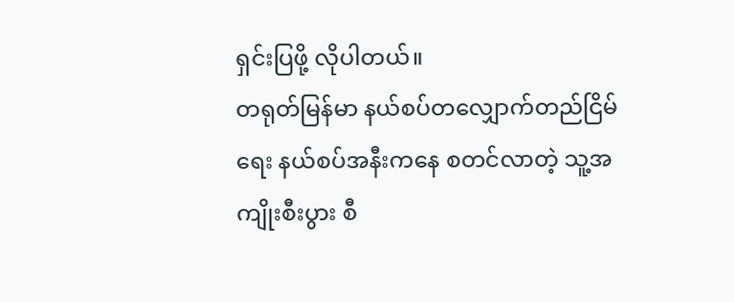ရှင်းပြဖို့ လိုပါတယ်။
တရုတ်မြန်မာ နယ်စပ်တလျှောက်တည်ငြိမ်ရေး နယ်စပ်အနီးကနေ စတင်လာတဲ့ သူ့အကျိုးစီးပွား စီ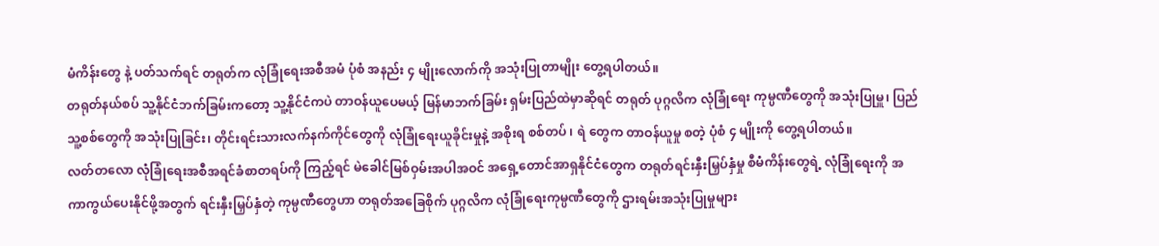မံကိန်းတွေ နဲ့ ပတ်သက်ရင် တရုတ်က လုံခြုံရေးအစီအမံ ပုံစံ အနည်း ၄ မျိုးလောက်ကို အသုံးပြုတာမျိုး တွေ့ရပါတယ်။
တရုတ်နယ်စပ် သူ့နိုင်ငံဘက်ခြမ်းကတော့ သူ့နိုင်ငံကပဲ တာဝန်ယူပေမယ့် မြန်မာဘက်ခြမ်း ရှမ်းပြည်ထဲမှာဆိုရင် တရုတ် ပုဂ္ဂလိက လုံခြုံရေး ကုမ္ပဏီတွေကို အသုံးပြုမှူ၊ ပြည်သူ့စစ်တွေကို အသုံးပြုခြင်း၊ တိုင်းရင်းသားလက်နက်ကိုင်တွေကို လုံခြုံရေးယူခိုင်းမှုနဲ့ အစိုးရ စစ်တပ် ၊ ရဲ တွေက တာဝန်ယူမှု စတဲ့ ပုံစံ ၄ မျိုးကို တွေ့ရပါတယ်။
လတ်တလော လုံခြုံရေးအစီအရင်ခံစာတရပ်ကို ကြည့်ရင် မဲခေါင်မြစ်ဝှမ်းအပါအဝင် အရှေ့တောင်အာရှနိုင်ငံတွေက တရုတ်ရင်းနှီးမြှပ်နှံမှု စီမံကိန်းတွေရဲ့ လုံခြုံရေးကို အကာကွယ်ပေးနိုင်ဖို့အတွက် ရင်းနှီးမြှပ်နှံတဲ့ ကုမ္ပဏီတွေဟာ တရုတ်အခြေစိုက် ပုဂ္ဂလိက လုံခြုံရေးကုမ္ပဏီတွေကို ဌားရမ်းအသုံးပြုမှုများ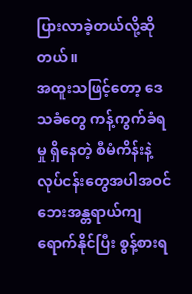ပြားလာခဲ့တယ်လို့ဆိုတယ်။
အထူးသဖြင့်တော့ ဒေသခံတွေ ကန့်ကွက်ခံရမှု ရှိနေတဲ့ စီမံကိန်းနဲ့ လုပ်ငန်းတွေအပါအဝင် ဘေးအန္တရာယ်ကျရောက်နိုင်ပြီး စွန့်စားရ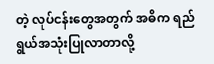တဲ့ လုပ်ငန်းတွေအတွက် အဓိက ရည်ရွယ်အသုံးပြုလာတာလို့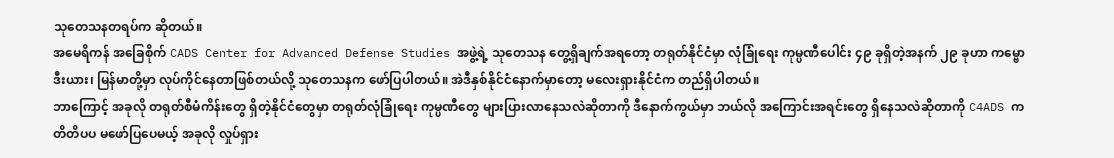သုတေသနတရပ်က ဆိုတယ်။
အမေရိကန် အခြေစိုက် CADS Center for Advanced Defense Studies အဖွဲ့ရဲ့ သုတေသန တွေ့ရှိချက်အရတော့ တရုတ်နိုင်ငံမှာ လုံခြုံရေး ကုမ္ပဏီပေါင်း ၄၉ ခုရှိတဲ့အနက် ၂၉ ခုဟာ ကမ္ဗောဒီးယား၊ မြန်မာတို့မှာ လုပ်ကိုင်နေတာဖြစ်တယ်လို့ သုတေသနက ဖော်ပြပါတယ်။ အဲဒီနှစ်နိုင်ငံနောက်မှာတော့ မလေးရှားနိုင်ငံက တည်ရှိပါတယ်။
ဘာကြောင့် အခုလို တရုတ်စီမံကိန်းတွေ ရှိတဲ့နိုင်ငံတွေမှာ တရုတ်လုံခြုံရေး ကုမ္ပဏီတွေ များပြားလာနေသလဲဆိုတာကို ဒီနောက်ကွယ်မှာ ဘယ်လို အကြောင်းအရင်းတွေ ရှိနေသလဲဆိုတာကို C4ADS က တိတိပပ မဖော်ပြပေမယ့် အခုလို လှုပ်ရှား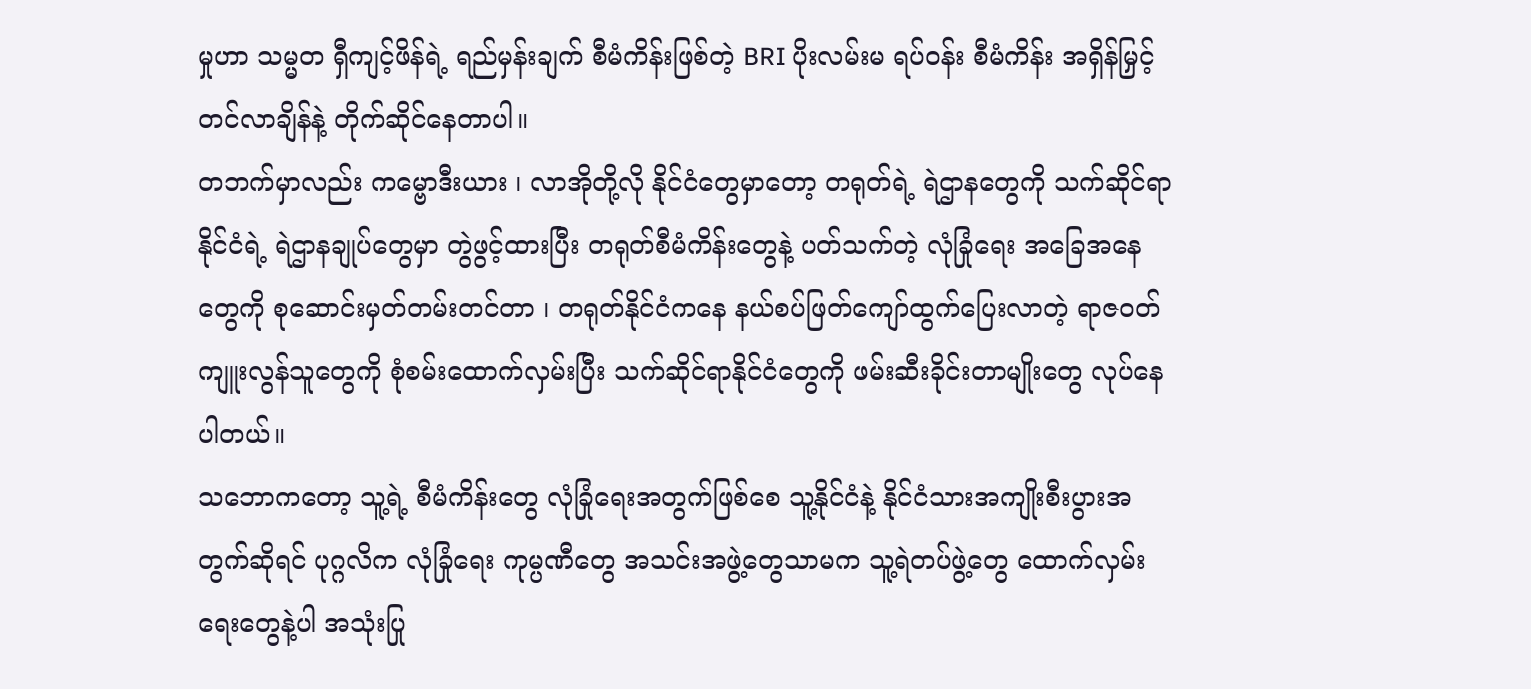မှုဟာ သမ္မတ ရှီကျင့်ဖိန်ရဲ့ ရည်မှန်းချက် စီမံကိန်းဖြစ်တဲ့ BRI ပိုးလမ်းမ ရပ်ဝန်း စီမံကိန်း အရှိန်မြှင့်တင်လာချိန်နဲ့ တိုက်ဆိုင်နေတာပါ။
တဘက်မှာလည်း ကမ္ဗောဒီးယား ၊ လာအိုတို့လို နိုင်ငံတွေမှာတော့ တရုတ်ရဲ့ ရဲဌာနတွေကို သက်ဆိုင်ရာနိုင်ငံရဲ့ ရဲဌာနချုပ်တွေမှာ တွဲဖွင့်ထားပြီး တရုတ်စီမံကိန်းတွေနဲ့ ပတ်သက်တဲ့ လုံခြုံရေး အခြေအနေတွေကို စုဆောင်းမှတ်တမ်းတင်တာ ၊ တရုတ်နိုင်ငံကနေ နယ်စပ်ဖြတ်ကျော်ထွက်ပြေးလာတဲ့ ရာဇဝတ် ကျူးလွန်သူတွေကို စုံစမ်းထောက်လှမ်းပြီး သက်ဆိုင်ရာနိုင်ငံတွေကို ဖမ်းဆီးခိုင်းတာမျိုးတွေ လုပ်နေပါတယ်။
သဘောကတော့ သူ့ရဲ့ စီမံကိန်းတွေ လုံခြုံရေးအတွက်ဖြစ်စေ သူ့နိုင်ငံနဲ့ နိုင်ငံသားအကျိုးစီးပွားအတွက်ဆိုရင် ပုဂ္ဂလိက လုံခြုံရေး ကုမ္ပဏီတွေ အသင်းအဖွဲ့တွေသာမက သူ့ရဲတပ်ဖွဲ့တွေ ထောက်လှမ်းရေးတွေနဲ့ပါ အသုံးပြု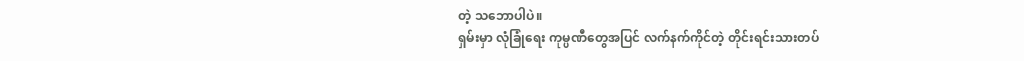တဲ့ သဘောပါပဲ။
ရှမ်းမှာ လုံခြုံရေး ကုမ္ပဏီတွေအပြင် လက်နက်ကိုင်တဲ့ တိုင်းရင်းသားတပ်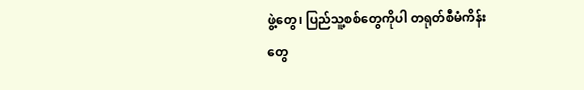ဖွဲ့တွေ၊ ပြည်သူ့စစ်တွေကိုပါ တရုတ်စီမံကိန်းတွေ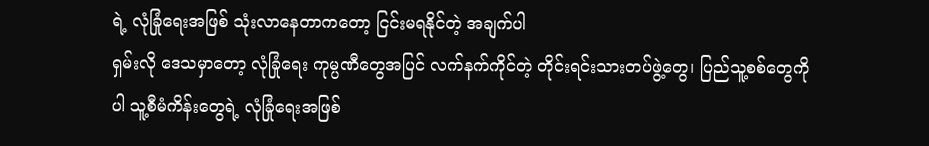ရဲ့ လုံခြုံရေးအဖြစ် သုံးလာနေတာကတော့ ငြင်းမရနိုင်တဲ့ အချက်ပါ
ရှမ်းလို ဒေသမှာတော့ လုံခြုံရေး ကုမ္ပဏီတွေအပြင် လက်နက်ကိုင်တဲ့ တိုင်းရင်းသားတပ်ဖွဲ့တွေ၊ ပြည်သူ့စစ်တွေကိုပါ သူ့စီမံကိန်းတွေရဲ့ လုံခြုံရေးအဖြစ်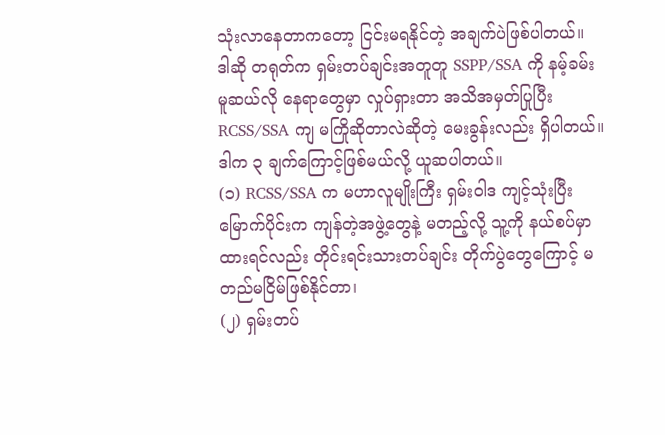သုံးလာနေတာကတော့ ငြင်းမရနိုင်တဲ့ အချက်ပဲဖြစ်ပါတယ်။
ဒါဆို တရုတ်က ရှမ်းတပ်ချင်းအတူတူ SSPP/SSA ကို နမ့်ခမ်း မူဆယ်လို နေရာတွေမှာ လှုပ်ရှားတာ အသိအမှတ်ပြုပြီး RCSS/SSA ကျ မကြိုဆိုတာလဲဆိုတဲ့ မေးခွန်းလည်း ရှိပါတယ်။
ဒါက ၃ ချက်ကြောင့်ဖြစ်မယ်လို့ ယူဆပါတယ်။
(၁) RCSS/SSA က မဟာလူမျိုးကြီး ရှမ်းဝါဒ ကျင့်သုံးပြီး မြောက်ပိုင်းက ကျန်တဲ့အဖွဲ့တွေနဲ့ မတည့်လို့ သူ့ကို နယ်စပ်မှာထားရင်လည်း တိုင်းရင်းသားတပ်ချင်း တိုက်ပွဲတွေကြောင့် မတည်မငြိမ်ဖြစ်နိုင်တာ၊
(၂) ရှမ်းတပ်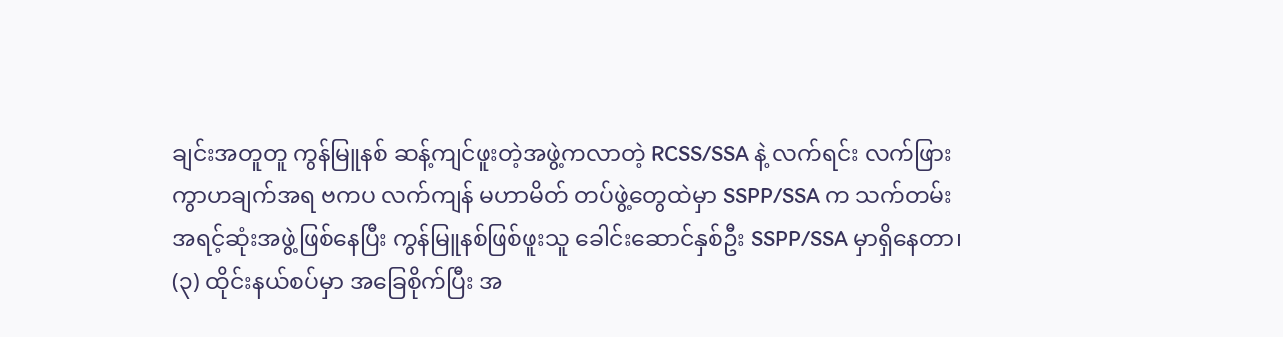ချင်းအတူတူ ကွန်မြူနစ် ဆန့်ကျင်ဖူးတဲ့အဖွဲ့ကလာတဲ့ RCSS/SSA နဲ့ လက်ရင်း လက်ဖြား ကွာဟချက်အရ ဗကပ လက်ကျန် မဟာမိတ် တပ်ဖွဲ့တွေထဲမှာ SSPP/SSA က သက်တမ်းအရင့်ဆုံးအဖွဲ့ဖြစ်နေပြီး ကွန်မြူနစ်ဖြစ်ဖူးသူ ခေါင်းဆောင်နှစ်ဦး SSPP/SSA မှာရှိနေတာ၊
(၃) ထိုင်းနယ်စပ်မှာ အခြေစိုက်ပြီး အ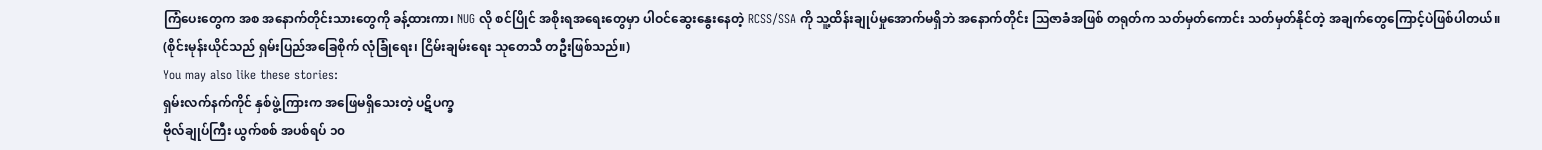ကြံပေးတွေက အစ အနောက်တိုင်းသားတွေကို ခန့်ထားကာ၊ NUG လို စင်ပြိုင် အစိုးရအရေးတွေမှာ ပါဝင်ဆွေးနွေးနေတဲ့ RCSS/SSA ကို သူ့ထိန်းချုပ်မှုအောက်မရှိဘဲ အနောက်တိုင်း သြဇာခံအဖြစ် တရုတ်က သတ်မှတ်ကောင်း သတ်မှတ်နိုင်တဲ့ အချက်တွေကြောင့်ပဲဖြစ်ပါတယ်။
(စိုင်းမုန်းယိုင်သည် ရှမ်းပြည်အခြေစိုက် လုံခြုံရေး၊ ငြိမ်းချမ်းရေး သုတေသီ တဦးဖြစ်သည်။)
You may also like these stories:
ရှမ်းလက်နက်ကိုင် နှစ်ဖွဲ့ကြားက အဖြေမရှိသေးတဲ့ ပဋိပက္ခ
ဗိုလ်ချုပ်ကြီး ယွက်စစ် အပစ်ရပ် ၁၀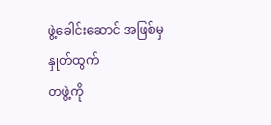ဖွဲ့ခေါင်းဆောင် အဖြစ်မှ နှုတ်ထွက်
တဖွဲ့ကို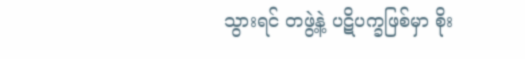သွားရင် တဖွဲ့နဲ့ ပဋိပက္ခဖြစ်မှာ စိုး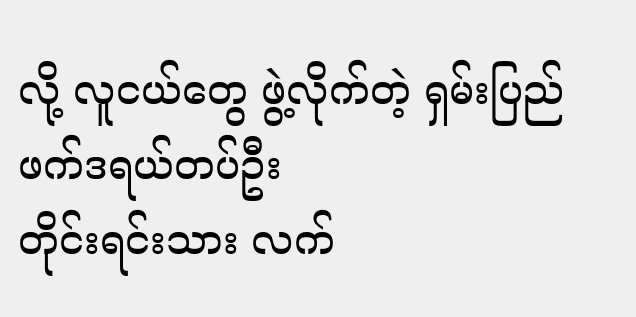လို့ လူငယ်တွေ ဖွဲ့လိုက်တဲ့ ရှမ်းပြည်ဖက်ဒရယ်တပ်ဦး
တိုင်းရင်းသား လက်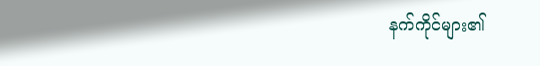နက်ကိုင်များ၏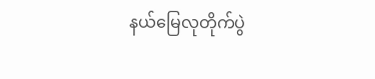နယ်မြေလုတိုက်ပွဲ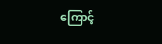ကြောင့်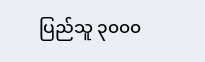ပြည်သူ ၃၀၀၀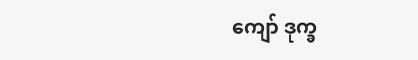ကျော် ဒုက္ခ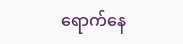ရောက်နေ